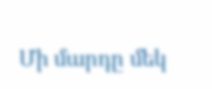Մի մարդը մեկ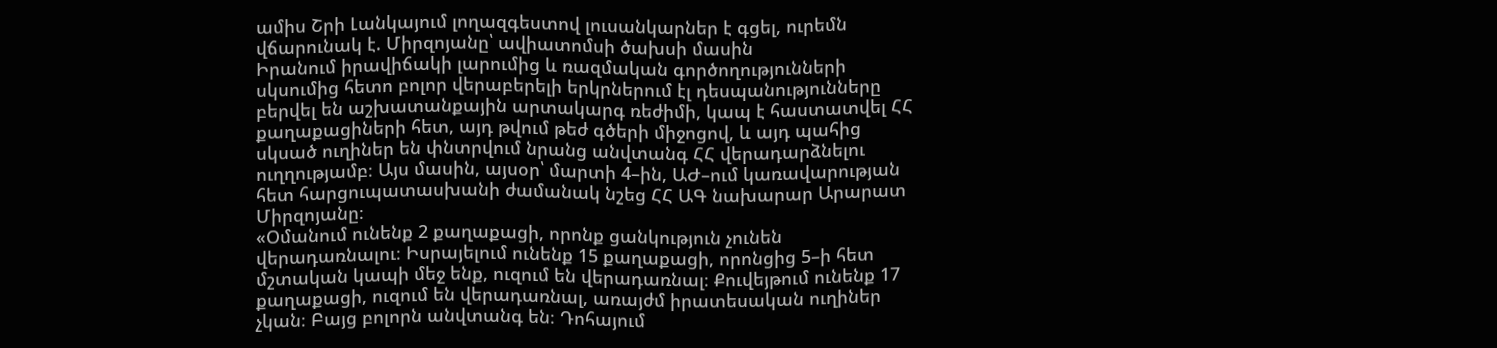ամիս Շրի Լանկայում լողազգեստով լուսանկարներ է գցել, ուրեմն վճարունակ է. Միրզոյանը՝ ավիատոմսի ծախսի մասին
Իրանում իրավիճակի լարումից և ռազմական գործողությունների սկսումից հետո բոլոր վերաբերելի երկրներում էլ դեսպանությունները բերվել են աշխատանքային արտակարգ ռեժիմի, կապ է հաստատվել ՀՀ քաղաքացիների հետ, այդ թվում թեժ գծերի միջոցով, և այդ պահից սկսած ուղիներ են փնտրվում նրանց անվտանգ ՀՀ վերադարձնելու ուղղությամբ։ Այս մասին, այսօր՝ մարտի 4–ին, ԱԺ–ում կառավարության հետ հարցուպատասխանի ժամանակ նշեց ՀՀ ԱԳ նախարար Արարատ Միրզոյանը։
«Օմանում ունենք 2 քաղաքացի, որոնք ցանկություն չունեն վերադառնալու։ Իսրայելում ունենք 15 քաղաքացի, որոնցից 5–ի հետ մշտական կապի մեջ ենք, ուզում են վերադառնալ։ Քուվեյթում ունենք 17 քաղաքացի, ուզում են վերադառնալ, առայժմ իրատեսական ուղիներ չկան։ Բայց բոլորն անվտանգ են։ Դոհայում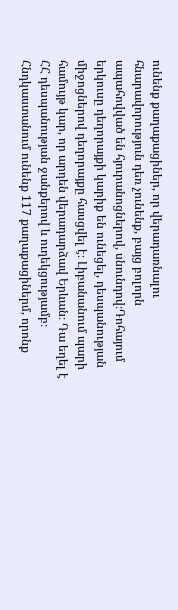ունենք քաղաքացիներ, որ վերադառնալու հնարավորություն դեռ չունենք, բայց բոլորն ապահովված են հյուրանոցներով, սնունդով։Դոհայում երկուսը դեղորայքի կարիք են ունեցել, դեսպանության միջոցներով դեղորայքը հասցվել է։ Լիբանանում պարի համույթ կար, որ արդեն վերադարձավ Երևան։ Դա եղել է ՀՀ դեսպանության ջանքերով և ուղեկցությամբ։
Հնդկաստանում ունենք 117 քաղաքացիներմ, որոնք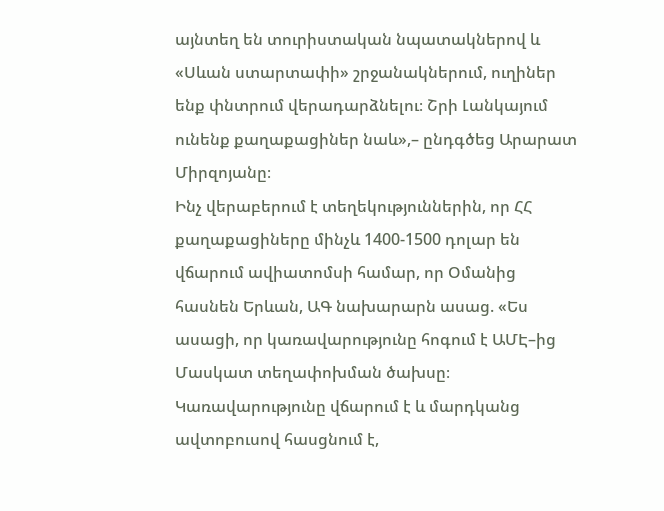այնտեղ են տուրիստական նպատակներով և «Սևան ստարտափի» շրջանակներում, ուղիներ ենք փնտրում վերադարձնելու։ Շրի Լանկայում ունենք քաղաքացիներ նաև»,– ընդգծեց Արարատ Միրզոյանը։
Ինչ վերաբերում է տեղեկություններին, որ ՀՀ քաղաքացիները մինչև 1400-1500 դոլար են վճարում ավիատոմսի համար, որ Օմանից հասնեն Երևան, ԱԳ նախարարն ասաց. «Ես ասացի, որ կառավարությունը հոգում է ԱՄԷ–ից Մասկատ տեղափոխման ծախսը։ Կառավարությունը վճարում է և մարդկանց ավտոբուսով հասցնում է,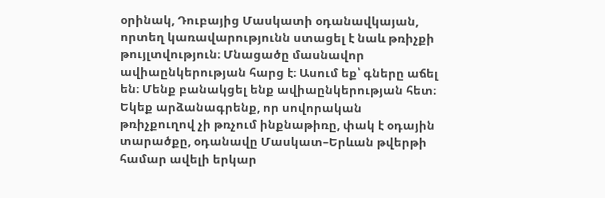օրինակ, Դուբայից Մասկատի օդանավկայան, որտեղ կառավարությունն ստացել է նաև թռիչքի թույլտվություն։ Մնացածը մասնավոր ավիաընկերության հարց է։ Ասում եք՝ գները աճել են։ Մենք բանակցել ենք ավիաընկերության հետ։ Եկեք արձանագրենք, որ սովորական թռիչքուղով չի թռչում ինքնաթիռը, փակ է օդային տարածքը, օդանավը Մասկատ–Երևան թվերթի համար ավելի երկար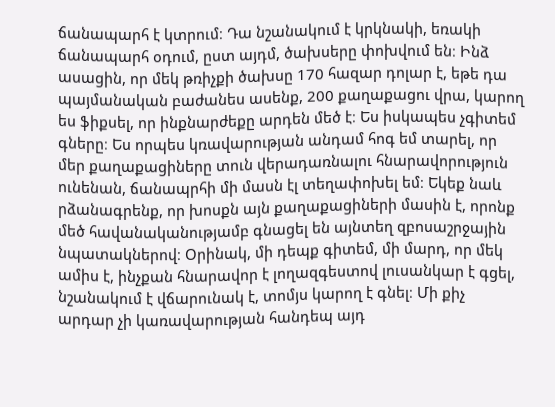ճանապարհ է կտրում։ Դա նշանակում է կրկնակի, եռակի ճանապարհ օդում, ըստ այդմ, ծախսերը փոխվում են։ Ինձ ասացին, որ մեկ թռիչքի ծախսը 170 հազար դոլար է, եթե դա պայմանական բաժանես ասենք, 200 քաղաքացու վրա, կարող ես ֆիքսել, որ ինքնարժեքը արդեն մեծ է։ Ես իսկապես չգիտեմ գները։ Ես որպես կռավարության անդամ հոգ եմ տարել, որ մեր քաղաքացիները տուն վերադառնալու հնարավորություն ունենան, ճանապրհի մի մասն էլ տեղափոխել եմ։ Եկեք նաև րձանագրենք, որ խոսքն այն քաղաքացիների մասին է, որոնք մեծ հավանականությամբ գնացել են այնտեղ զբոսաշրջային նպատակներով։ Օրինակ, մի դեպք գիտեմ, մի մարդ, որ մեկ ամիս է, ինչքան հնարավոր է լողազգեստով լուսանկար է գցել, նշանակում է վճարունակ է, տոմյս կարող է գնել։ Մի քիչ արդար չի կառավարության հանդեպ այդ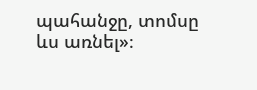պահանջը, տոմսը ևս առնել»։